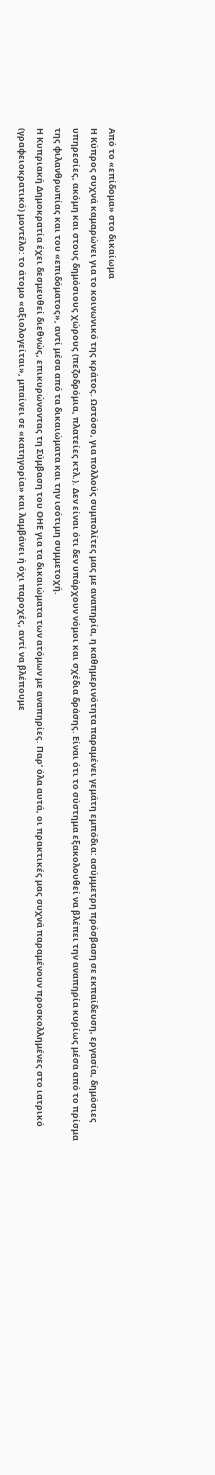Από το «επίδομα» στο δικαίωμα
Η Κύπρος συχνά καμαρώνει για το κοινωνικό της κράτος. Ωστόσο, για πολλούς συμπολίτες μας με αναπηρία, η καθημερινότητα παραμένει γεμάτη εμπόδια: ασύμμετρη πρόσβαση σε εκπαίδευση, εργασία, δημόσιες υπηρεσίες, ακόμη και στους δημόσιους χώρους (πεζοδρόμια, πλατείες κτλ.). Δεν είναι ότι δεν υπάρχουν νόμοι και σχέδια δράσης. Είναι ότι το σύστημα εξακολουθεί να βλέπει την αναπηρία κυρίως μέσα από το πρίσμα της φιλανθρωπίας και του «επιδόματος», αντί μέσα από τα δικαιώματα και την ισότιμη συμμετοχή.
Η Κυπριακή Δημοκρατία έχει δεσμευθεί διεθνώς, επικυρώνοντας τη Σύμβαση του ΟΗΕ για τα δικαιώματα των ατόμων με αναπηρίες. Παρ’ όλα αυτά, οι πρακτικές μας συχνά παραμένουν προσκολλημένες στο ιατρικό (γραφειοκρατικό) μοντέλο: το άτομο «αξιολογείται», μπαίνει σε «κατηγορία» και λαμβάνει ή όχι παροχές, αντί να βλέπουμε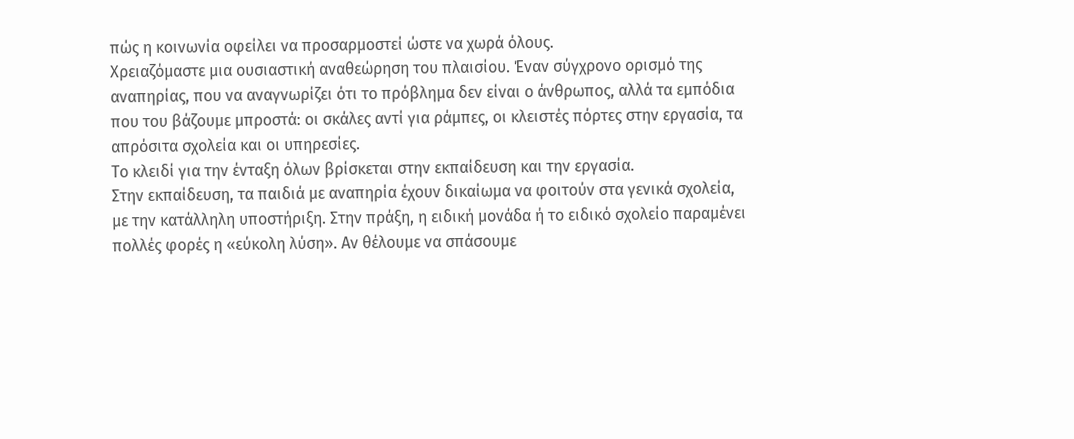πώς η κοινωνία οφείλει να προσαρμοστεί ώστε να χωρά όλους.
Χρειαζόμαστε μια ουσιαστική αναθεώρηση του πλαισίου. Έναν σύγχρονο ορισμό της αναπηρίας, που να αναγνωρίζει ότι το πρόβλημα δεν είναι ο άνθρωπος, αλλά τα εμπόδια που του βάζουμε μπροστά: οι σκάλες αντί για ράμπες, οι κλειστές πόρτες στην εργασία, τα απρόσιτα σχολεία και οι υπηρεσίες.
Το κλειδί για την ένταξη όλων βρίσκεται στην εκπαίδευση και την εργασία.
Στην εκπαίδευση, τα παιδιά με αναπηρία έχουν δικαίωμα να φοιτούν στα γενικά σχολεία, με την κατάλληλη υποστήριξη. Στην πράξη, η ειδική μονάδα ή το ειδικό σχολείο παραμένει πολλές φορές η «εύκολη λύση». Αν θέλουμε να σπάσουμε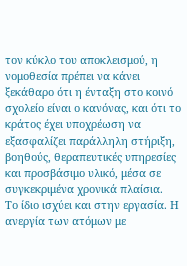τον κύκλο του αποκλεισμού, η νομοθεσία πρέπει να κάνει ξεκάθαρο ότι η ένταξη στο κοινό σχολείο είναι ο κανόνας, και ότι το κράτος έχει υποχρέωση να εξασφαλίζει παράλληλη στήριξη, βοηθούς, θεραπευτικές υπηρεσίες και προσβάσιμο υλικό, μέσα σε συγκεκριμένα χρονικά πλαίσια.
Το ίδιο ισχύει και στην εργασία. Η ανεργία των ατόμων με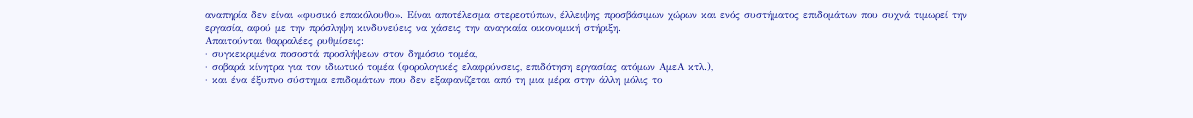αναπηρία δεν είναι «φυσικό επακόλουθο». Είναι αποτέλεσμα στερεοτύπων, έλλειψης προσβάσιμων χώρων και ενός συστήματος επιδομάτων που συχνά τιμωρεί την εργασία, αφού με την πρόσληψη κινδυνεύεις να χάσεις την αναγκαία οικονομική στήριξη.
Απαιτούνται θαρραλέες ρυθμίσεις:
· συγκεκριμένα ποσοστά προσλήψεων στον δημόσιο τομέα,
· σοβαρά κίνητρα για τον ιδιωτικό τομέα (φορολογικές ελαφρύνσεις, επιδότηση εργασίας ατόμων ΑμεΑ κτλ.),
· και ένα έξυπνο σύστημα επιδομάτων που δεν εξαφανίζεται από τη μια μέρα στην άλλη μόλις το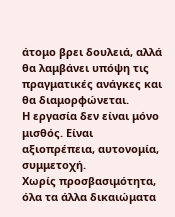άτομο βρει δουλειά, αλλά θα λαμβάνει υπόψη τις πραγματικές ανάγκες και θα διαμορφώνεται.
Η εργασία δεν είναι μόνο μισθός. Είναι αξιοπρέπεια, αυτονομία, συμμετοχή.
Χωρίς προσβασιμότητα, όλα τα άλλα δικαιώματα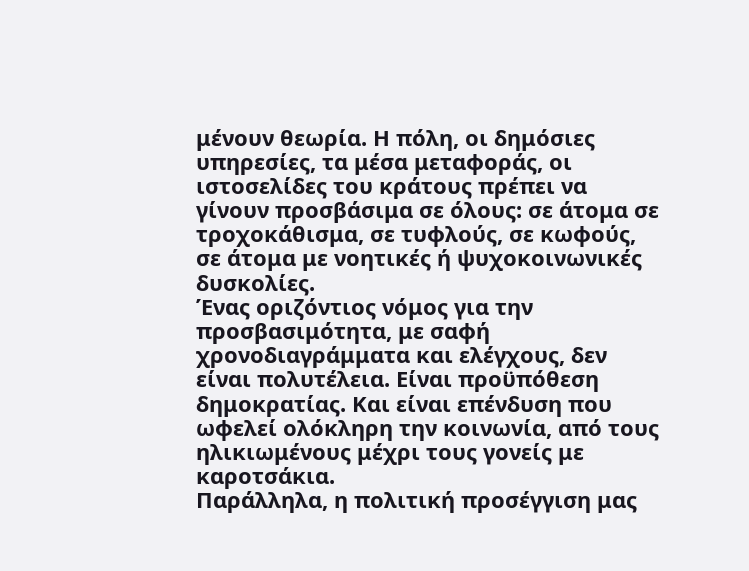μένουν θεωρία. Η πόλη, οι δημόσιες υπηρεσίες, τα μέσα μεταφοράς, οι ιστοσελίδες του κράτους πρέπει να γίνουν προσβάσιμα σε όλους: σε άτομα σε τροχοκάθισμα, σε τυφλούς, σε κωφούς, σε άτομα με νοητικές ή ψυχοκοινωνικές δυσκολίες.
Ένας οριζόντιος νόμος για την προσβασιμότητα, με σαφή χρονοδιαγράμματα και ελέγχους, δεν είναι πολυτέλεια. Είναι προϋπόθεση δημοκρατίας. Και είναι επένδυση που ωφελεί ολόκληρη την κοινωνία, από τους ηλικιωμένους μέχρι τους γονείς με καροτσάκια.
Παράλληλα, η πολιτική προσέγγιση μας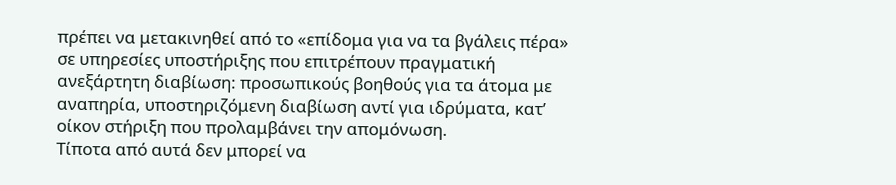πρέπει να μετακινηθεί από το «επίδομα για να τα βγάλεις πέρα» σε υπηρεσίες υποστήριξης που επιτρέπουν πραγματική ανεξάρτητη διαβίωση: προσωπικούς βοηθούς για τα άτομα με αναπηρία, υποστηριζόμενη διαβίωση αντί για ιδρύματα, κατ’ οίκον στήριξη που προλαμβάνει την απομόνωση.
Τίποτα από αυτά δεν μπορεί να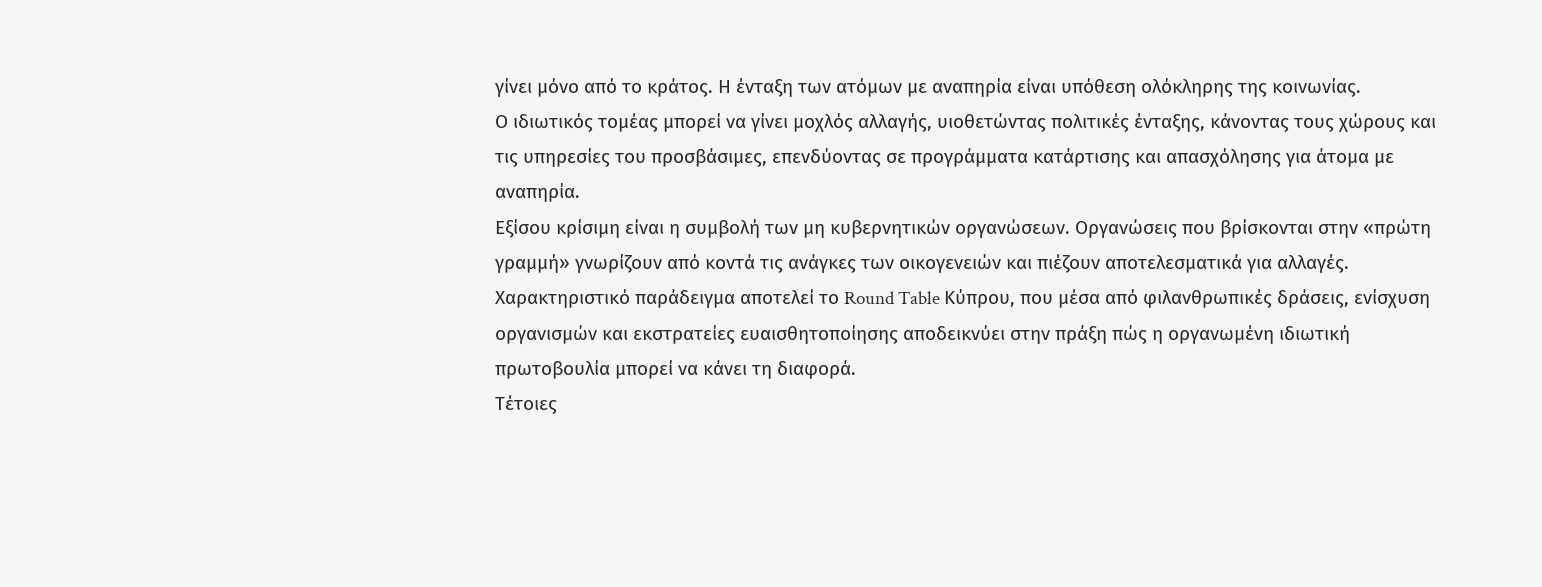γίνει μόνο από το κράτος. Η ένταξη των ατόμων με αναπηρία είναι υπόθεση ολόκληρης της κοινωνίας.
Ο ιδιωτικός τομέας μπορεί να γίνει μοχλός αλλαγής, υιοθετώντας πολιτικές ένταξης, κάνοντας τους χώρους και τις υπηρεσίες του προσβάσιμες, επενδύοντας σε προγράμματα κατάρτισης και απασχόλησης για άτομα με αναπηρία.
Εξίσου κρίσιμη είναι η συμβολή των μη κυβερνητικών οργανώσεων. Οργανώσεις που βρίσκονται στην «πρώτη γραμμή» γνωρίζουν από κοντά τις ανάγκες των οικογενειών και πιέζουν αποτελεσματικά για αλλαγές. Χαρακτηριστικό παράδειγμα αποτελεί το Round Table Κύπρου, που μέσα από φιλανθρωπικές δράσεις, ενίσχυση οργανισμών και εκστρατείες ευαισθητοποίησης αποδεικνύει στην πράξη πώς η οργανωμένη ιδιωτική πρωτοβουλία μπορεί να κάνει τη διαφορά.
Τέτοιες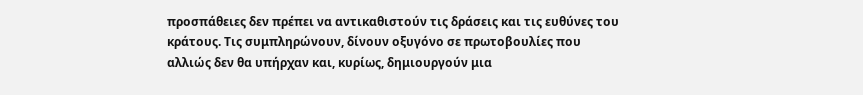προσπάθειες δεν πρέπει να αντικαθιστούν τις δράσεις και τις ευθύνες του κράτους. Τις συμπληρώνουν, δίνουν οξυγόνο σε πρωτοβουλίες που αλλιώς δεν θα υπήρχαν και, κυρίως, δημιουργούν μια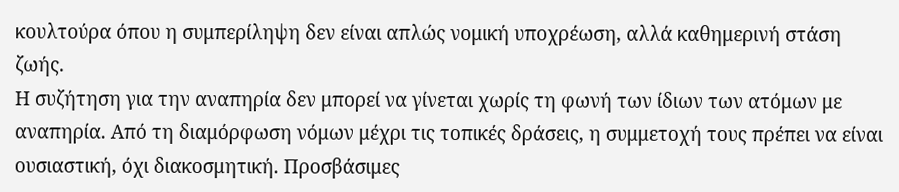κουλτούρα όπου η συμπερίληψη δεν είναι απλώς νομική υποχρέωση, αλλά καθημερινή στάση ζωής.
Η συζήτηση για την αναπηρία δεν μπορεί να γίνεται χωρίς τη φωνή των ίδιων των ατόμων με αναπηρία. Από τη διαμόρφωση νόμων μέχρι τις τοπικές δράσεις, η συμμετοχή τους πρέπει να είναι ουσιαστική, όχι διακοσμητική. Προσβάσιμες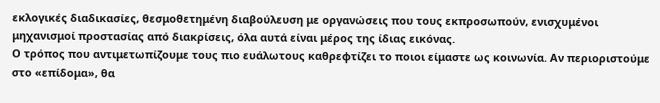εκλογικές διαδικασίες, θεσμοθετημένη διαβούλευση με οργανώσεις που τους εκπροσωπούν, ενισχυμένοι μηχανισμοί προστασίας από διακρίσεις, όλα αυτά είναι μέρος της ίδιας εικόνας.
Ο τρόπος που αντιμετωπίζουμε τους πιο ευάλωτους καθρεφτίζει το ποιοι είμαστε ως κοινωνία. Αν περιοριστούμε στο «επίδομα», θα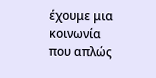έχουμε μια κοινωνία που απλώς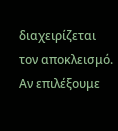διαχειρίζεται τον αποκλεισμό. Αν επιλέξουμε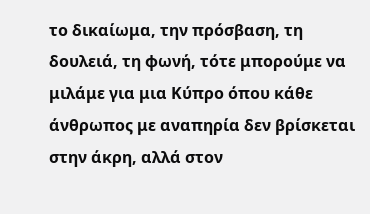το δικαίωμα, την πρόσβαση, τη δουλειά, τη φωνή, τότε μπορούμε να μιλάμε για μια Κύπρο όπου κάθε άνθρωπος με αναπηρία δεν βρίσκεται στην άκρη, αλλά στον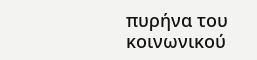πυρήνα του κοινωνικού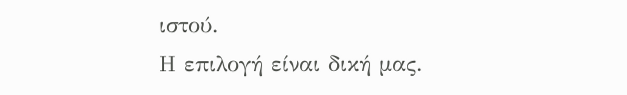ιστού.
Η επιλογή είναι δική μας.